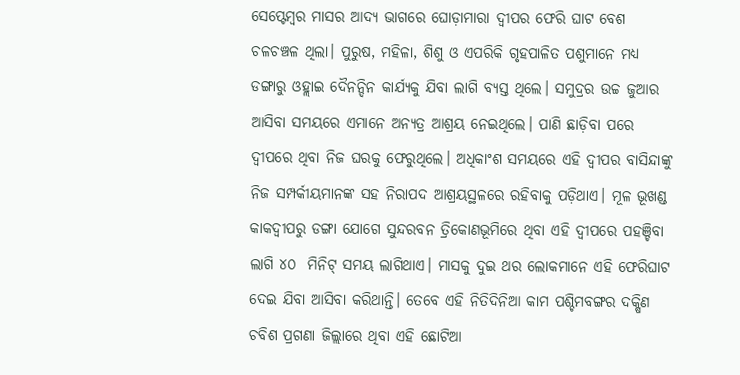ସେପ୍ଟେମ୍ବର ମାସର ଆଦ୍ୟ ଭାଗରେ ଘୋଡ଼ାମାରା ଦ୍ୱୀପର ଫେରି ଘାଟ ବେଶ ଚଳଚଞ୍ଚଳ ଥିଲା। ପୁରୁଷ, ମହିଳା, ଶିଶୁ ଓ ଏପରିକି ଗୃହପାଳିତ ପଶୁମାନେ ମଧ୍ୟ ଡଙ୍ଗାରୁ ଓହ୍ଲାଇ ଦୈନନ୍ଦିନ କାର୍ଯ୍ୟକୁ ଯିବା ଲାଗି ବ୍ୟସ୍ତ ଥିଲେ। ସମୁଦ୍ରର ଉଚ୍ଚ ଜୁଆର ଆସିବା ସମୟରେ ଏମାନେ ଅନ୍ୟତ୍ର ଆଶ୍ରୟ ନେଇଥିଲେ। ପାଣି ଛାଡ଼ିବା ପରେ ଦ୍ୱୀପରେ ଥିବା ନିଜ ଘରକୁ ଫେରୁଥିଲେ। ଅଧିକାଂଶ ସମୟରେ ଏହି ଦ୍ୱୀପର ବାସିନ୍ଦାଙ୍କୁ ନିଜ ସମ୍ପର୍କୀୟମାନଙ୍କ ସହ ନିରାପଦ ଆଶ୍ରୟସ୍ଥଳରେ ରହିବାକୁ ପଡ଼ିଥାଏ। ମୂଳ ଭୂଖଣ୍ଡ କାକଦ୍ୱୀପରୁ ଡଙ୍ଗା ଯୋଗେ ସୁନ୍ଦରବନ ତ୍ରିକୋଣଭୂମିରେ ଥିବା ଏହି ଦ୍ୱୀପରେ ପହଞ୍ଚିବା ଲାଗି ୪୦  ମିନିଟ୍ ସମୟ ଲାଗିଥାଏ। ମାସକୁ ଦୁଇ ଥର ଲୋକମାନେ ଏହି ଫେରିଘାଟ ଦେଇ ଯିବା ଆସିବା କରିଥାନ୍ତି। ତେବେ ଏହି ନିତିଦିନିଆ କାମ ପଶ୍ଚିମବଙ୍ଗର ଦକ୍ଷିଣ ଚବିଶ ପ୍ରଗଣା ଜିଲ୍ଲାରେ ଥିବା ଏହି ଛୋଟିଆ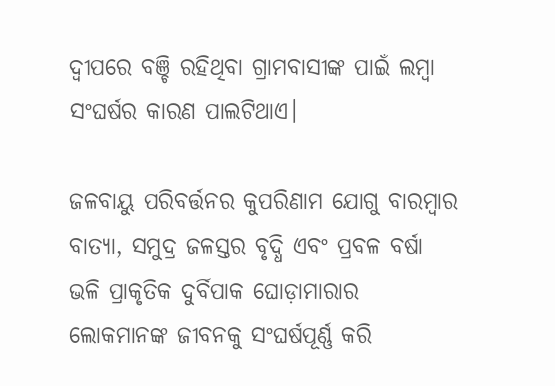ଦ୍ୱୀପରେ ବଞ୍ଚି ରହିଥିବା ଗ୍ରାମବାସୀଙ୍କ ପାଇଁ ଲମ୍ବା ସଂଘର୍ଷର କାରଣ ପାଲଟିଥାଏ।

ଜଳବାୟୁ ପରିବର୍ତ୍ତନର କୁପରିଣାମ ଯୋଗୁ ବାରମ୍ବାର ବାତ୍ୟା, ସମୁଦ୍ର ଜଳସ୍ତର ବୃଦ୍ଧି ଏବଂ ପ୍ରବଳ ବର୍ଷା ଭଳି ପ୍ରାକୃତିକ ଦୁର୍ବିପାକ ଘୋଡ଼ାମାରାର ଲୋକମାନଙ୍କ ଜୀବନକୁ ସଂଘର୍ଷପୂର୍ଣ୍ଣ କରି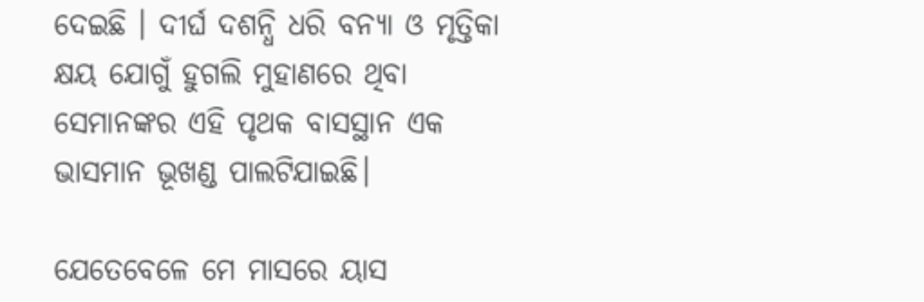ଦେଇଛି । ଦୀର୍ଘ ଦଶନ୍ଧି ଧରି ବନ୍ୟା ଓ ମୃତ୍ତିକା କ୍ଷୟ ଯୋଗୁଁ ହୁଗଲି ମୁହାଣରେ ଥିବା ସେମାନଙ୍କର ଏହି ପୃଥକ ବାସସ୍ଥାନ ଏକ ଭାସମାନ ଭୂଖଣ୍ଡ ପାଲଟିଯାଇଛି।

ଯେତେବେଳେ ମେ ମାସରେ ୟାସ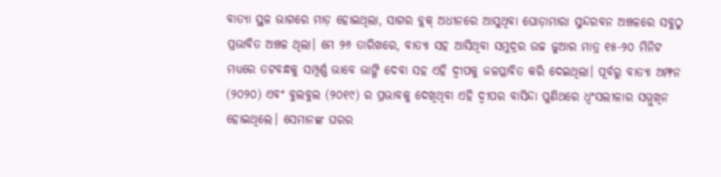ବାତ୍ୟା ସ୍ଥଳ ଭାଗରେ ମାଡ଼ ହୋଇଥିଲା, ସାଗର ବ୍ଲକ୍ ଅଧୀନରେ ଆସୁଥିବା ଘୋଡ଼ାମାରା ସୁନ୍ଦରବନ ଅଞ୍ଚଳରେ ସବୁଠୁ ପ୍ରଭାବିତ ଅଞ୍ଚଳ ଥିଲା। ମେ ୨୬ ତାରିଖରେ, ବାତ୍ୟା ସହ ଆସିଥିବା ସମୁଦ୍ରର ଉଚ୍ଚ ଜୁଆର ମାତ୍ର ୧୫-୨୦ ମିନିଟ ମଧ୍ୟରେ ତଟବନ୍ଧକୁ ସମ୍ପୂର୍ଣ୍ଣ ଭାବେ ଭାଙ୍ଗି ଦେବା ସହ ଏହି ଦ୍ୱୀପକୁ ଜଳପ୍ଳାବିତ କରି ଦେଇଥିଲା। ପୂର୍ବରୁ ବାତ୍ୟା ଅମ୍ଫନ (୨୦୨୦) ଏବଂ ବୁଲବୁଲ (୨୦୧୯) ର ପ୍ରଭାବକୁ ଦେଖିଥିବା ଏହି ଦ୍ୱୀପର ବାସିନ୍ଦା ପୁଣିଥରେ ଧ୍ୱଂସଲୀଳାର ସମ୍ମୁଖିନ ହୋଇଥିଲେ। ସେମାନଙ୍କ ଘରର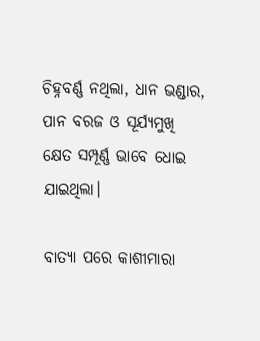ଚିହ୍ନବର୍ଣ୍ଣ ନଥିଲା, ଧାନ ଭଣ୍ଡାର, ପାନ ବରଜ ଓ ସୂର୍ଯ୍ୟମୁଖି କ୍ଷେତ ସମ୍ପୂର୍ଣ୍ଣ ଭାବେ ଧୋଇ ଯାଇଥିଲା।

ବାତ୍ୟା ପରେ କାଶୀମାରା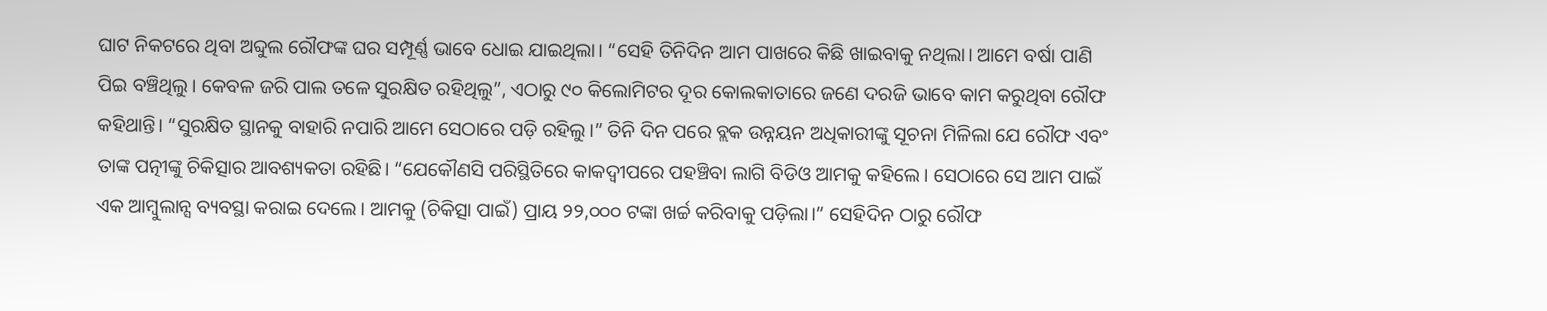ଘାଟ ନିକଟରେ ଥିବା ଅବ୍ଦୁଲ ରୌଫଙ୍କ ଘର ସମ୍ପୂର୍ଣ୍ଣ ଭାବେ ଧୋଇ ଯାଇଥିଲା। “ସେହି ତିନିଦିନ ଆମ ପାଖରେ କିଛି ଖାଇବାକୁ ନଥିଲା। ଆମେ ବର୍ଷା ପାଣି ପିଇ ବଞ୍ଚିଥିଲୁ। କେବଳ ଜରି ପାଲ ତଳେ ସୁରକ୍ଷିତ ରହିଥିଲୁ”, ଏଠାରୁ ୯୦ କିଲୋମିଟର ଦୂର କୋଲକାତାରେ ଜଣେ ଦରଜି ଭାବେ କାମ କରୁଥିବା ରୌଫ କହିଥାନ୍ତି। “ସୁରକ୍ଷିତ ସ୍ଥାନକୁ ବାହାରି ନପାରି ଆମେ ସେଠାରେ ପଡ଼ି ରହିଲୁ।” ତିନି ଦିନ ପରେ ବ୍ଲକ ଉନ୍ନୟନ ଅଧିକାରୀଙ୍କୁ ସୂଚନା ମିଳିଲା ଯେ ରୌଫ ଏବଂ ତାଙ୍କ ପତ୍ନୀଙ୍କୁ ଚିକିତ୍ସାର ଆବଶ୍ୟକତା ରହିଛି। “ଯେକୌଣସି ପରିସ୍ଥିତିରେ କାକଦ୍ୱୀପରେ ପହଞ୍ଚିବା ଲାଗି ବିଡିଓ ଆମକୁ କହିଲେ। ସେଠାରେ ସେ ଆମ ପାଇଁ ଏକ ଆମ୍ବୁଲାନ୍ସ ବ୍ୟବସ୍ଥା କରାଇ ଦେଲେ। ଆମକୁ (ଚିକିତ୍ସା ପାଇଁ) ପ୍ରାୟ ୨୨,୦୦୦ ଟଙ୍କା ଖର୍ଚ୍ଚ କରିବାକୁ ପଡ଼ିଲା।” ସେହିଦିନ ଠାରୁ ରୌଫ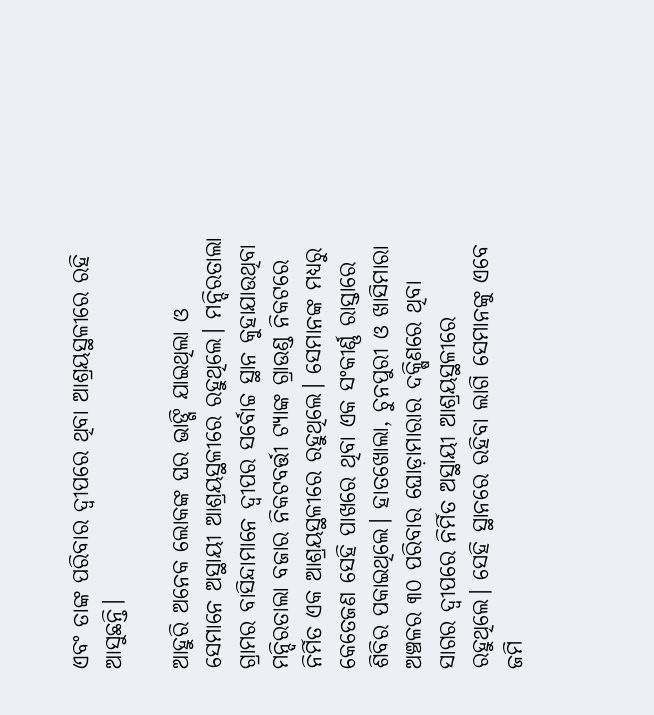ଏବଂ ତାଙ୍କ ପରିବାର ଦ୍ୱୀପରେ ଥିବା ଆଶ୍ରୟସ୍ଥଳୀରେ ରହି ଆସୁଛନ୍ତି।

ଆହୁରି ଅନେକ ଲୋକଙ୍କ ଘର ଭାଙ୍ଗି ଯାଇଥିଲା ଓ ସେମାନେ ଅସ୍ଥାୟୀ ଆଶ୍ରୟସ୍ଥଳୀରେ ରହୁଥିଲେ। ମନ୍ଦିରତାଲା ଗ୍ରାମର ବାସିନ୍ଦାମାନେ ଦ୍ୱୀପର ସର୍ବୋଚ୍ଚ ସ୍ଥାନ କୁହାଯାଉଥିବା ମନ୍ଦିରତାଲା ବଜାର ନିକଟବର୍ତ୍ତୀ ଟ୍ୟାଙ୍କ ଗ୍ରାଉଣ୍ଡ ନିକଟରେ ନିର୍ମିତ ଏକ ଆଶ୍ରୟସ୍ଥଳୀରେ ରହୁଥିଲେ। ସେମାନଙ୍କ ମଧ୍ୟରୁ କେତେଜଣ ସେହି ପାଖରେ ଥିବା ଏକ ସଂକୀର୍ଣ୍ଣ ରାସ୍ତାରେ ଶିବିର ପକାଇଥିଲେ। ହାତଖୋଲା, ଚୁନପୁରୀ ଓ ଖାସିମାରା ଅଞ୍ଚଳର ୩୦ ପରିବାର ଘୋଡ଼ାମାରାର ଦକ୍ଷିଣରେ ଥିବା ସାଗର ଦ୍ୱୀପରେ ନିର୍ମିତ ଅସ୍ଥାୟୀ ଆଶ୍ରୟସ୍ଥଳୀରେ ରହୁଥିଲେ। ସେହି ସ୍ଥାନରେ ରହିବା ଲାଗି ସେମାନଙ୍କୁ ଏବେ ଜମି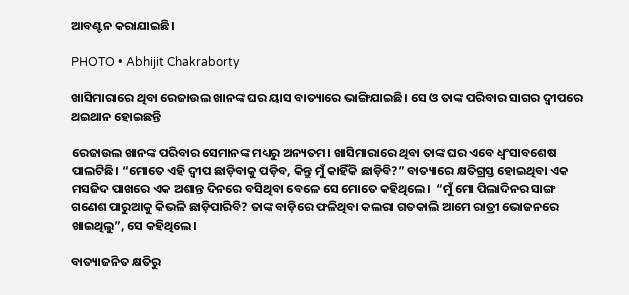ଆବଣ୍ଟନ କରାଯାଇଛି।

PHOTO • Abhijit Chakraborty

ଖାସିମାରାରେ ଥିବା ରେଜାଉଲ ଖାନଙ୍କ ଘର ୟାସ ବାତ୍ୟାରେ ଭାଙ୍ଗିଯାଇଛି। ସେ ଓ ତାଙ୍କ ପରିବାର ସାଗର ଦ୍ୱୀପରେ ଥଇଥାନ ହୋଇଛନ୍ତି

ରେଜାଉଲ ଖାନଙ୍କ ପରିବାର ସେମାନଙ୍କ ମଧ୍ୟରୁ ଅନ୍ୟତମ। ଖାସିମାରାରେ ଥିବା ତାଙ୍କ ଘର ଏବେ ଧ୍ୱଂସାବଶେଷ ପାଲଟିଛି। “ମୋତେ ଏହି ଦ୍ୱୀପ ଛାଡ଼ିବାକୁ ପଡ଼ିବ, କିନ୍ତୁ ମୁଁ କାହିଁକି ଛାଡ଼ିବି?” ବାତ୍ୟାରେ କ୍ଷତିଗ୍ରସ୍ତ ହୋଇଥିବା ଏକ ମସଜିଦ ପାଖରେ ଏକ ଅଶାନ୍ତ ଦିନରେ ବସିଥିବା ବେଳେ ସେ ମୋତେ କହିଥିଲେ।  “ମୁଁ ମୋ ପିଲାଦିନର ସାଙ୍ଗ ଗଣେଶ ପାରୁଆକୁ କିଭଳି ଛାଡ଼ିପାରିବି? ତାଙ୍କ ବାଡ଼ିରେ ଫଳିଥିବା କଲରା ଗତକାଲି ଆମେ ରାତ୍ରୀ ଭୋଜନରେ ଖାଇଥିଲୁ”, ସେ କହିଥିଲେ।

ବାତ୍ୟାଜନିତ କ୍ଷତିରୁ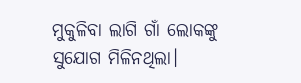ମୁକୁଳିବା ଲାଗି ଗାଁ ଲୋକଙ୍କୁ ସୁଯୋଗ ମିଳିନଥିଲା।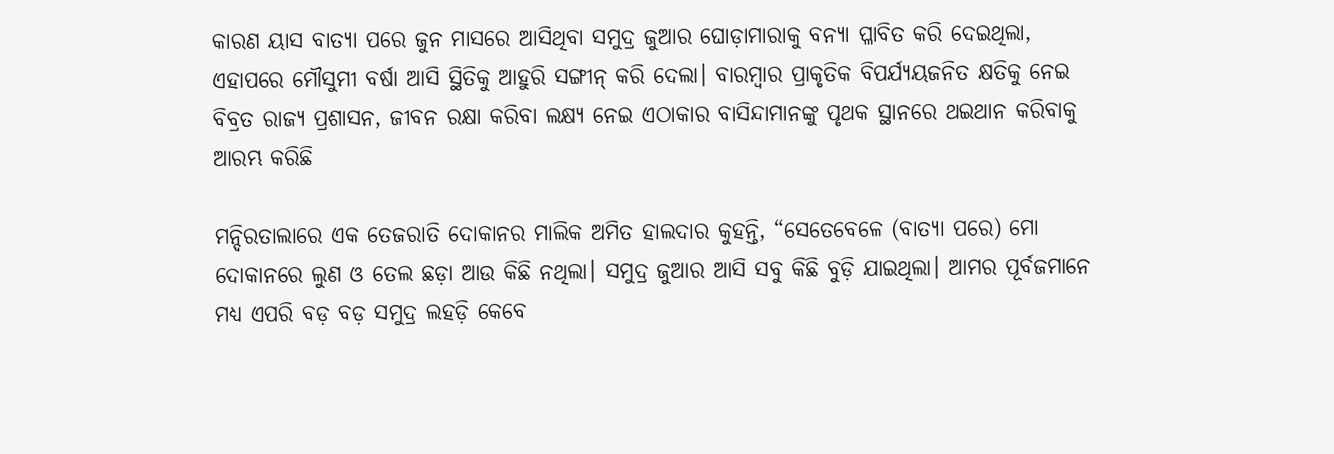କାରଣ ୟାସ ବାତ୍ୟା ପରେ ଜୁନ ମାସରେ ଆସିଥିବା ସମୁଦ୍ର ଜୁଆର ଘୋଡ଼ାମାରାକୁ ବନ୍ୟା ପ୍ଳାବିତ କରି ଦେଇଥିଲା, ଏହାପରେ ମୌସୁମୀ ବର୍ଷା ଆସି ସ୍ଥିତିକୁ ଆହୁରି ସଙ୍ଗୀନ୍ କରି ଦେଲା। ବାରମ୍ବାର ପ୍ରାକୃତିକ ବିପର୍ଯ୍ୟୟଜନିତ କ୍ଷତିକୁ ନେଇ ବିବ୍ରତ ରାଜ୍ୟ ପ୍ରଶାସନ, ଜୀବନ ରକ୍ଷା କରିବା ଲକ୍ଷ୍ୟ ନେଇ ଏଠାକାର ବାସିନ୍ଦାମାନଙ୍କୁ ପୃଥକ ସ୍ଥାନରେ ଥଇଥାନ କରିବାକୁ ଆରମ୍ଭ କରିଛି

ମନ୍ଦିରତାଲାରେ ଏକ ତେଜରାତି ଦୋକାନର ମାଲିକ ଅମିତ ହାଲଦାର କୁହନ୍ତି, “ସେତେବେଳେ (ବାତ୍ୟା ପରେ) ମୋ ଦୋକାନରେ ଲୁଣ ଓ ତେଲ ଛଡ଼ା ଆଉ କିଛି ନଥିଲା। ସମୁଦ୍ର ଜୁଆର ଆସି ସବୁ କିଛି ବୁଡ଼ି ଯାଇଥିଲା। ଆମର ପୂର୍ବଜମାନେ ମଧ୍ୟ ଏପରି ବଡ଼ ବଡ଼ ସମୁଦ୍ର ଲହଡ଼ି କେବେ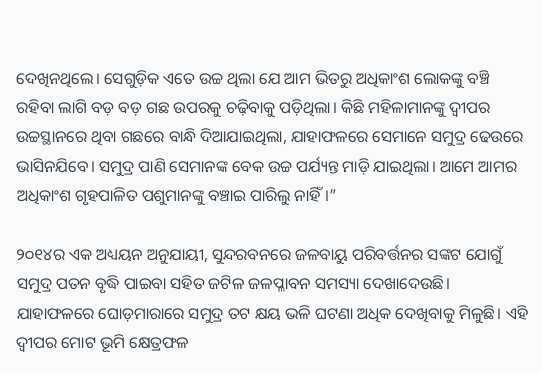ଦେଖିନଥିଲେ। ସେଗୁଡ଼ିକ ଏତେ ଉଚ୍ଚ ଥିଲା ଯେ ଆମ ଭିତରୁ ଅଧିକାଂଶ ଲୋକଙ୍କୁ ବଞ୍ଚି ରହିବା ଲାଗି ବଡ଼ ବଡ଼ ଗଛ ଉପରକୁ ଚଢ଼ିବାକୁ ପଡ଼ିଥିଲା। କିଛି ମହିଳାମାନଙ୍କୁ ଦ୍ୱୀପର ଉଚ୍ଚସ୍ଥାନରେ ଥିବା ଗଛରେ ବାନ୍ଧି ଦିଆଯାଇଥିଲା, ଯାହାଫଳରେ ସେମାନେ ସମୁଦ୍ର ଢେଉରେ ଭାସିନଯିବେ। ସମୁଦ୍ର ପାଣି ସେମାନଙ୍କ ବେକ ଉଚ୍ଚ ପର୍ଯ୍ୟନ୍ତ ମାଡ଼ି ଯାଇଥିଲା। ଆମେ ଆମର ଅଧିକାଂଶ ଗୃହପାଳିତ ପଶୁମାନଙ୍କୁ ବଞ୍ଚାଇ ପାରିଲୁ ନାହିଁ।”

୨୦୧୪ର ଏକ ଅଧ୍ୟୟନ ଅନୁଯାୟୀ, ସୁନ୍ଦରବନରେ ଜଳବାୟୁ ପରିବର୍ତ୍ତନର ସଙ୍କଟ ଯୋଗୁଁ ସମୁଦ୍ର ପତନ ବୃଦ୍ଧି ପାଇବା ସହିତ ଜଟିଳ ଜଳପ୍ଳାବନ ସମସ୍ୟା ଦେଖାଦେଉଛି। ଯାହାଫଳରେ ଘୋଡ଼ମାରାରେ ସମୁଦ୍ର ତଟ କ୍ଷୟ ଭଳି ଘଟଣା ଅଧିକ ଦେଖିବାକୁ ମିଳୁଛି। ଏହି ଦ୍ୱୀପର ମୋଟ ଭୂମି କ୍ଷେତ୍ରଫଳ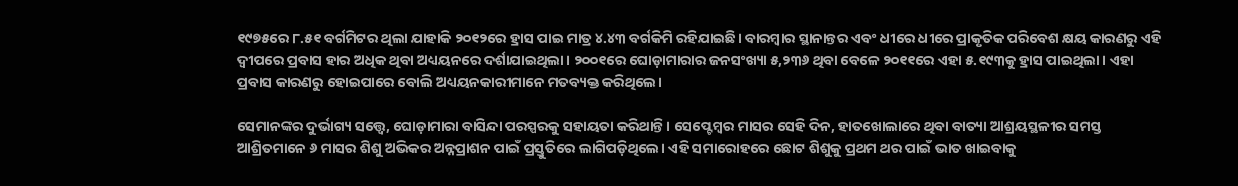୧୯୭୫ରେ ୮.୫୧ ବର୍ଗମିଟର ଥିଲା ଯାହାକି ୨୦୧୨ରେ ହ୍ରାସ ପାଇ ମାତ୍ର ୪.୪୩ ବର୍ଗକିମି ରହିଯାଇଛି। ବାରମ୍ବାର ସ୍ଥାନାନ୍ତର ଏବଂ ଧୀରେ ଧୀରେ ପ୍ରାକୃତିକ ପରିବେଶ କ୍ଷୟ କାରଣରୁ ଏହି ଦ୍ୱୀପରେ ପ୍ରବାସ ହାର ଅଧିକ ଥିବା ଅଧ୍ୟୟନରେ ଦର୍ଶାଯାଇଥିଲା। ୨୦୦୧ରେ ଘୋଡ଼ାମାରାର ଜନସଂଖ୍ୟା ୫,୨୩୬ ଥିବା ବେଳେ ୨୦୧୧ରେ ଏହା ୫.୧୯୩କୁ ହ୍ରାସ ପାଇଥିଲା। ଏହା ପ୍ରବାସ କାରଣରୁ ହୋଇପାରେ ବୋଲି ଅଧ୍ୟୟନକାରୀମାନେ ମତବ୍ୟକ୍ତ କରିଥିଲେ।

ସେମାନଙ୍କର ଦୁର୍ଭାଗ୍ୟ ସତ୍ତ୍ୱେ, ଘୋଡ଼ାମାରା ବାସିନ୍ଦା ପରସ୍ପରକୁ ସହାୟତା କରିଥାନ୍ତି। ସେପ୍ଟେମ୍ବର ମାସର ସେହି ଦିନ, ହାତଖୋଲାରେ ଥିବା ବାତ୍ୟା ଆଶ୍ରୟସ୍ଥଳୀର ସମସ୍ତ ଆଶ୍ରିତମାନେ ୬ ମାସର ଶିଶୁ ଅଭିକର ଅନ୍ନପ୍ରାଶନ ପାଇଁ ପ୍ରସ୍ତୁତିରେ ଲାଗିପଡ଼ିଥିଲେ। ଏହି ସମାରୋହରେ ଛୋଟ ଶିଶୁକୁ ପ୍ରଥମ ଥର ପାଇଁ ଭାତ ଖାଇବାକୁ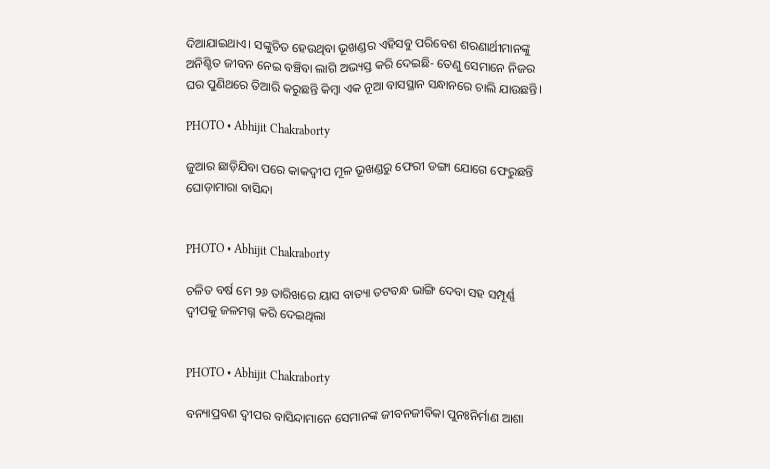ଦିଆଯାଇଥାଏ। ସଙ୍କୁଚିତ ହେଉଥିବା ଭୂଖଣ୍ଡର ଏହିସବୁ ପରିବେଶ ଶରଣାର୍ଥୀମାନଙ୍କୁ ଅନିଶ୍ଚିତ ଜୀବନ ନେଇ ବଞ୍ଚିବା ଲାଗି ଅଭ୍ୟସ୍ତ କରି ଦେଇଛି- ତେଣୁ ସେମାନେ ନିଜର ଘର ପୁଣିଥରେ ତିଆରି କରୁଛନ୍ତି କିମ୍ବା ଏକ ନୂଆ ବାସସ୍ଥାନ ସନ୍ଧାନରେ ଚାଲି ଯାଉଛନ୍ତି।

PHOTO • Abhijit Chakraborty

ଜୁଆର ଛାଡ଼ିଯିବା ପରେ କାକଦ୍ଵୀପ ମୂଳ ଭୂଖଣ୍ଡରୁ ଫେରୀ ଡଙ୍ଗା ଯୋଗେ ଫେରୁଛନ୍ତି ଘୋଡ଼ାମାରା ବାସିନ୍ଦା


PHOTO • Abhijit Chakraborty

ଚଳିତ ବର୍ଷ ମେ ୨୬ ତାରିଖରେ ୟାସ ବାତ୍ୟା ତଟବନ୍ଧ ଭାଙ୍ଗି ଦେବା ସହ ସମ୍ପୂର୍ଣ୍ଣ ଦ୍ୱୀପକୁ ଜଳମଗ୍ନ କରି ଦେଇଥିଲା


PHOTO • Abhijit Chakraborty

ବନ୍ୟାପ୍ରବଣ ଦ୍ୱୀପର ବାସିନ୍ଦାମାନେ ସେମାନଙ୍କ ଜୀବନଜୀବିକା ପୁନଃନିର୍ମାଣ ଆଶା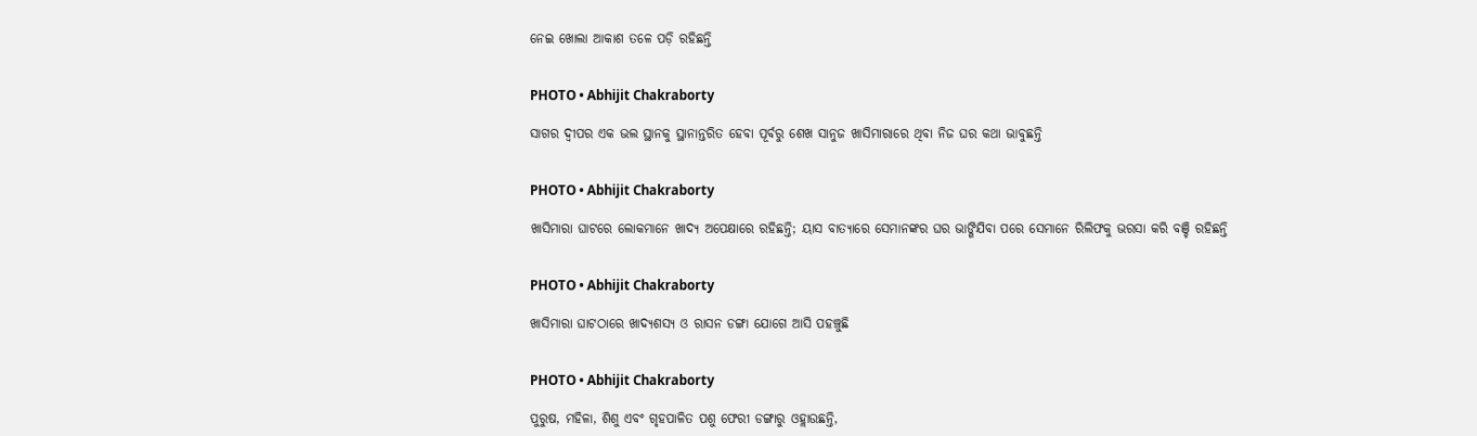ନେଇ ଖୋଲା ଆକାଶ ତଳେ ପଡ଼ି ରହିଛନ୍ତି


PHOTO • Abhijit Chakraborty

ସାଗର ଦ୍ୱୀପର ଏକ ଭଲ ସ୍ଥାନକୁ ସ୍ଥାନାନ୍ତରିତ ହେବା ପୂର୍ବରୁ ଶେଖ ସାନୁଜ ଖାସିମାରାରେ ଥିବା ନିଜ ଘର କଥା ଭାବୁଛନ୍ତି


PHOTO • Abhijit Chakraborty

ଖାସିମାରା ଘାଟରେ ଲୋକମାନେ ଖାଦ୍ୟ ଅପେକ୍ଷାରେ ରହିଛନ୍ତି; ୟାସ ବାତ୍ୟାରେ ସେମାନଙ୍କର ଘର ଭାଙ୍ଗିଯିବା ପରେ ସେମାନେ ରିଲିଫକୁ ଭରସା କରି ବଞ୍ଚି ରହିଛନ୍ତି


PHOTO • Abhijit Chakraborty

ଖାସିମାରା ଘାଟଠାରେ ଖାଦ୍ୟଶସ୍ୟ ଓ ରାସନ ଡଙ୍ଗା ଯୋଗେ ଆସି ପହଞ୍ଚୁଛି


PHOTO • Abhijit Chakraborty

ପୁରୁଷ, ମହିଳା, ଶିଶୁ ଏବଂ ଗୃହପାଳିତ ପଶୁ ଫେରୀ ଡଙ୍ଗାରୁ ଓହ୍ଲାଉଛନ୍ତି,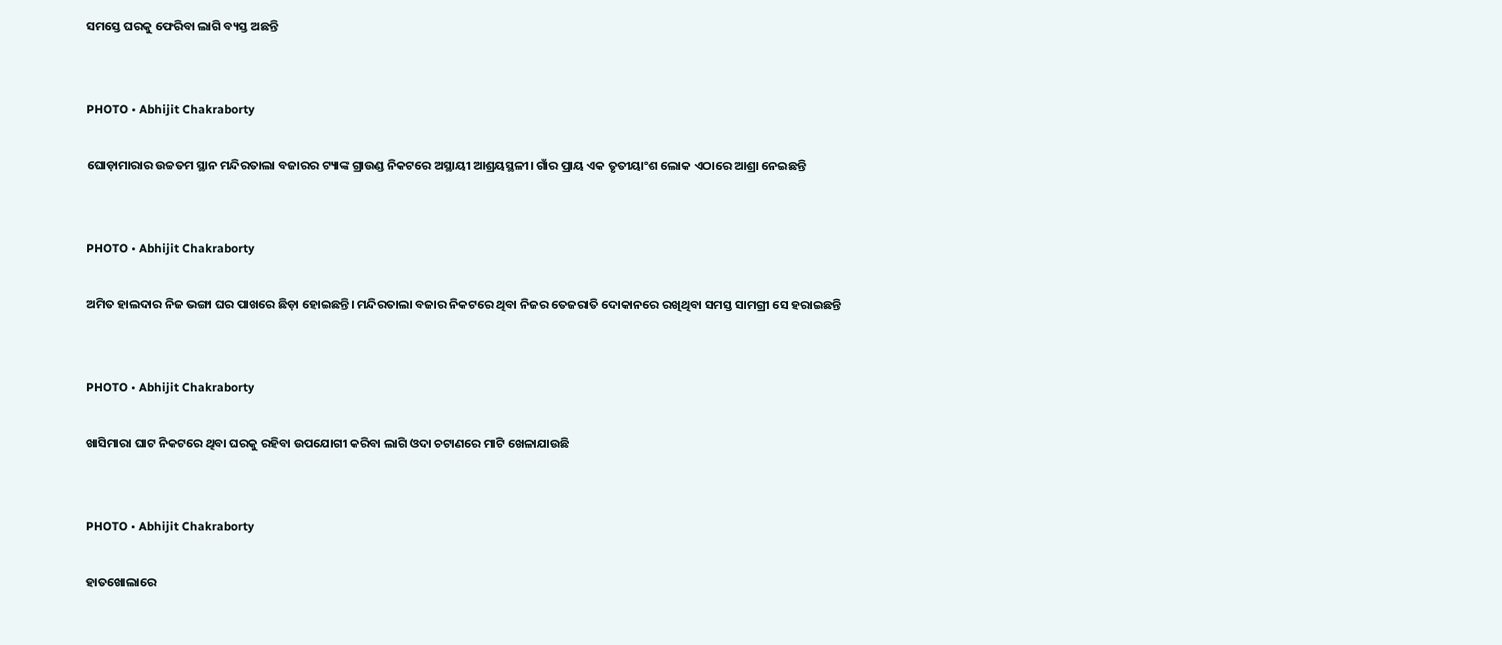ସମସ୍ତେ ଘରକୁ ଫେରିବା ଲାଗି ବ୍ୟସ୍ତ ଅଛନ୍ତି


PHOTO • Abhijit Chakraborty

ଘୋଡ଼ାମାରାର ଉଚ୍ଚତମ ସ୍ଥାନ ମନ୍ଦିରତାଲା ବଜାରର ଟ୍ୟାଙ୍କ ଗ୍ରାଉଣ୍ଡ ନିକଟରେ ଅସ୍ଥାୟୀ ଆଶ୍ରୟସ୍ଥଳୀ। ଗାଁର ପ୍ରାୟ ଏକ ତୃତୀୟାଂଶ ଲୋକ ଏଠାରେ ଆଶ୍ରା ନେଇଛନ୍ତି


PHOTO • Abhijit Chakraborty

ଅମିତ ହାଲଦାର ନିଜ ଭଙ୍ଗା ଘର ପାଖରେ ଛିଡ଼ା ହୋଇଛନ୍ତି। ମନ୍ଦିରତାଲା ବଜାର ନିକଟରେ ଥିବା ନିଜର ତେଜରାତି ଦୋକାନରେ ରଖିଥିବା ସମସ୍ତ ସାମଗ୍ରୀ ସେ ହରାଇଛନ୍ତି


PHOTO • Abhijit Chakraborty

ଖାସିମାରା ଘାଟ ନିକଟରେ ଥିବା ଘରକୁ ରହିବା ଉପଯୋଗୀ କରିବା ଲାଗି ଓଦା ଚଟାଣରେ ମାଟି ଖେଳାଯାଉଛି


PHOTO • Abhijit Chakraborty

ହାତଖୋଲାରେ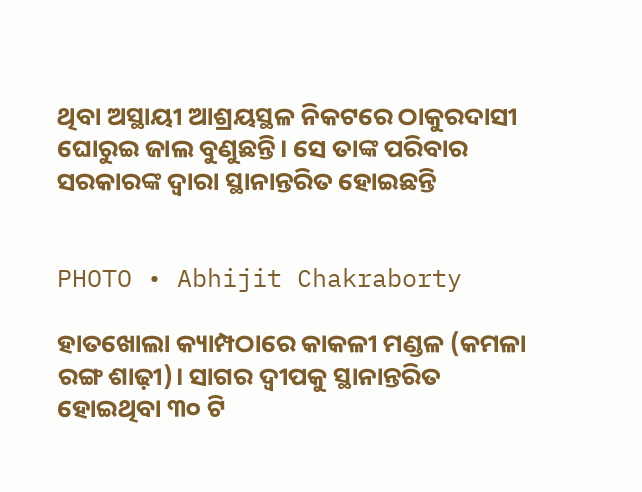ଥିବା ଅସ୍ଥାୟୀ ଆଶ୍ରୟସ୍ଥଳ ନିକଟରେ ଠାକୁରଦାସୀ ଘୋରୁଇ ଜାଲ ବୁଣୁଛନ୍ତି। ସେ ତାଙ୍କ ପରିବାର ସରକାରଙ୍କ ଦ୍ୱାରା ସ୍ଥାନାନ୍ତରିତ ହୋଇଛନ୍ତି


PHOTO • Abhijit Chakraborty

ହାତଖୋଲା କ୍ୟାମ୍ପଠାରେ କାକଳୀ ମଣ୍ଡଳ (କମଳା ରଙ୍ଗ ଶାଢ଼ୀ)। ସାଗର ଦ୍ୱୀପକୁ ସ୍ଥାନାନ୍ତରିତ ହୋଇଥିବା ୩୦ ଟି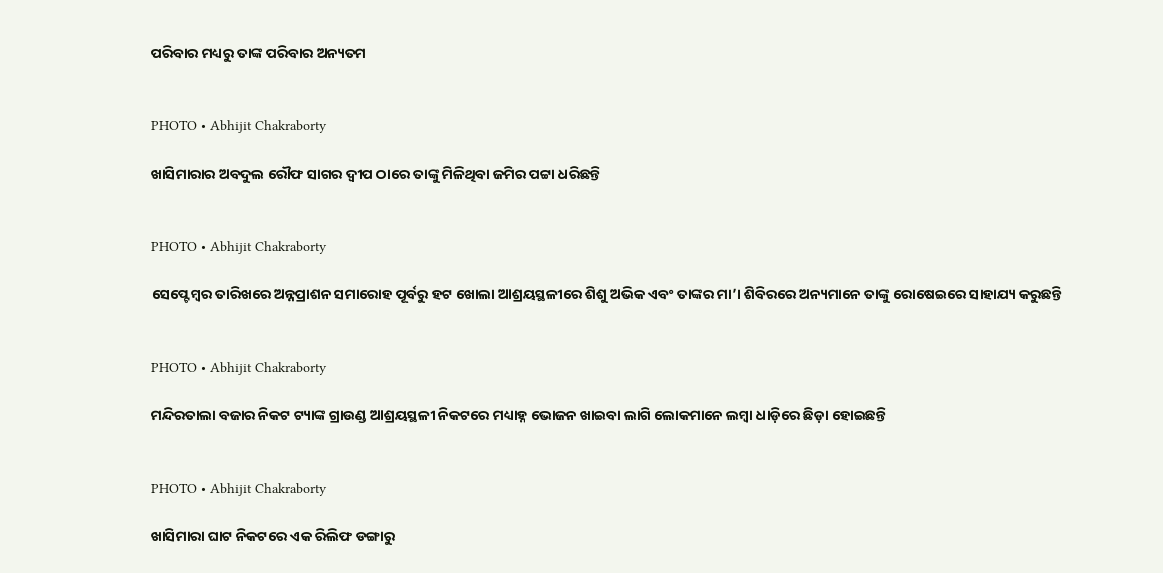ପରିବାର ମଧ୍ୟରୁ ତାଙ୍କ ପରିବାର ଅନ୍ୟତମ


PHOTO • Abhijit Chakraborty

ଖାସିମାରାର ଅବଦୁଲ ରୌଫ ସାଗର ଦ୍ୱୀପ ଠାରେ ତାଙ୍କୁ ମିଳିଥିବା ଜମିର ପଟ୍ଟା ଧରିଛନ୍ତି


PHOTO • Abhijit Chakraborty

ସେପ୍ଟେମ୍ବର ତାରିଖରେ ଅନ୍ନପ୍ରାଶନ ସମାରୋହ ପୂର୍ବରୁ ହଟ ଖୋଲା ଆଶ୍ରୟସ୍ଥଳୀରେ ଶିଶୁ ଅଭିକ ଏବଂ ତାଙ୍କର ମା’। ଶିବିରରେ ଅନ୍ୟମାନେ ତାଙ୍କୁ ରୋଷେଇରେ ସାହାଯ୍ୟ କରୁଛନ୍ତି


PHOTO • Abhijit Chakraborty

ମନ୍ଦିରତାଲା ବଜାର ନିକଟ ଟ୍ୟାଙ୍କ ଗ୍ରାଉଣ୍ଡ ଆଶ୍ରୟସ୍ଥଳୀ ନିକଟରେ ମଧ୍ୟାହ୍ନ ଭୋଜନ ଖାଇବା ଲାଗି ଲୋକମାନେ ଲମ୍ବା ଧାଡ଼ିରେ ଛିଡ଼ା ହୋଇଛନ୍ତି


PHOTO • Abhijit Chakraborty

ଖାସିମାରା ଘାଟ ନିକଟରେ ଏକ ରିଲିଫ ଡଙ୍ଗାରୁ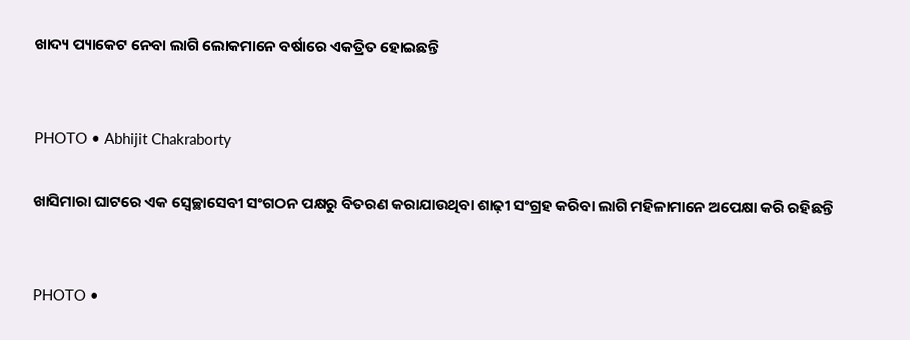ଖାଦ୍ୟ ପ୍ୟାକେଟ ନେବା ଲାଗି ଲୋକମାନେ ବର୍ଷାରେ ଏକତ୍ରିତ ହୋଇଛନ୍ତି


PHOTO • Abhijit Chakraborty

ଖାସିମାରା ଘାଟରେ ଏକ ସ୍ୱେଚ୍ଛାସେବୀ ସଂଗଠନ ପକ୍ଷରୁ ବିତରଣ କରାଯାଉଥିବା ଶାଢ଼ୀ ସଂଗ୍ରହ କରିବା ଲାଗି ମହିଳାମାନେ ଅପେକ୍ଷା କରି ରହିଛନ୍ତି


PHOTO •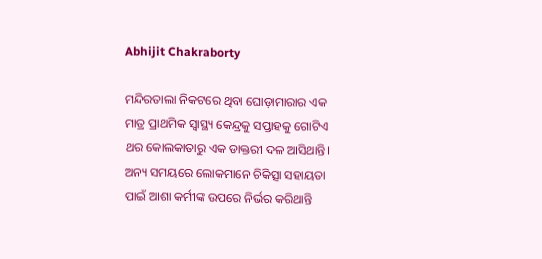Abhijit Chakraborty

ମନ୍ଦିରତାଲା ନିକଟରେ ଥିବା ଘୋଡ଼ାମାରାର ଏକ ମାତ୍ର ପ୍ରାଥମିକ ସ୍ୱାସ୍ଥ୍ୟ କେନ୍ଦ୍ରକୁ ସପ୍ତାହକୁ ଗୋଟିଏ ଥର କୋଲକାତାରୁ ଏକ ଡାକ୍ତରୀ ଦଳ ଆସିଥାନ୍ତି। ଅନ୍ୟ ସମୟରେ ଲୋକମାନେ ଚିକିତ୍ସା ସହାୟତା ପାଇଁ ଆଶା କର୍ମୀଙ୍କ ଉପରେ ନିର୍ଭର କରିଥାନ୍ତି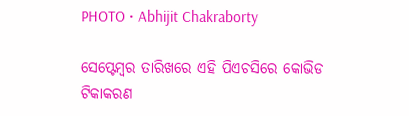PHOTO • Abhijit Chakraborty

ସେପ୍ଟେମ୍ବର ତାରିଖରେ ଏହି ପିଏଚସିରେ କୋଭିଡ ଟିକାକରଣ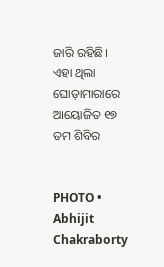ଜାରି ରହିଛି। ଏହା ଥିଲା ଘୋଡ଼ାମାରାରେ ଆୟୋଜିତ ୧୭ ତମ ଶିବିର


PHOTO • Abhijit Chakraborty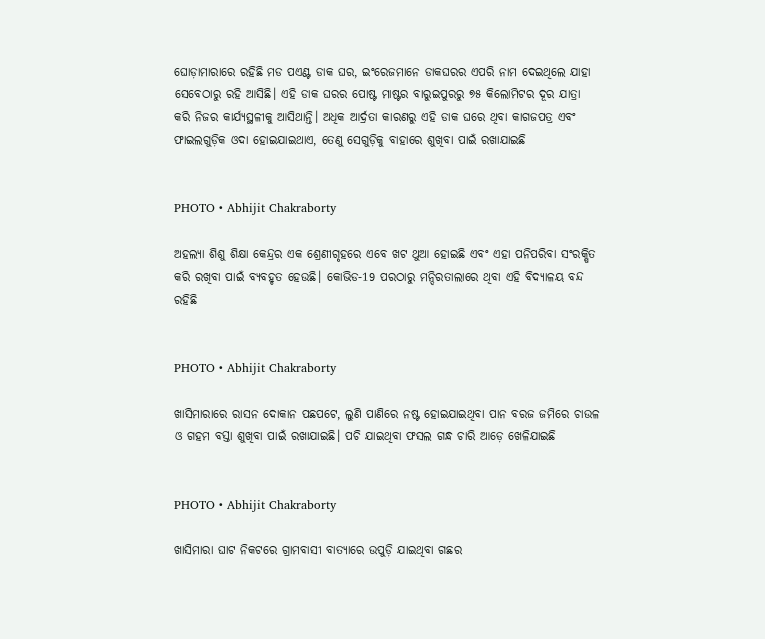ଘୋଡ଼ାମାରାରେ ରହିଛି ମଡ ପଏଣ୍ଟ ଡାକ ଘର, ଇଂରେଜମାନେ ଡାକଘରର ଏପରି ନାମ ଦେଇଥିଲେ ଯାହା ସେବେଠାରୁ ରହି ଆସିଛି। ଏହି ଡାକ ଘରର ପୋଷ୍ଟ ମାଷ୍ଟର ବାରୁଇପୁରରୁ ୭୫ କିଲୋମିଟର ଦୂର ଯାତ୍ରା କରି ନିଜର କାର୍ଯ୍ୟସ୍ଥଳୀକୁ ଆସିଥାନ୍ତି। ଅଧିକ ଆର୍ଦ୍ରତା କାରଣରୁ ଏହି ଡାକ ଘରେ ଥିବା କାଗଜପତ୍ର ଏବଂ ଫାଇଲଗୁଡ଼ିକ ଓଦା ହୋଇଯାଇଥାଏ, ତେଣୁ ସେଗୁଡ଼ିକୁ ବାହାରେ ଶୁଖିବା ପାଇଁ ରଖାଯାଇଛି


PHOTO • Abhijit Chakraborty

ଅହଲ୍ୟା ଶିଶୁ ଶିକ୍ଷା କେନ୍ଦ୍ରର ଏକ ଶ୍ରେଣୀଗୃହରେ ଏବେ ଖଟ ଥୁଆ ହୋଇଛି ଏବଂ ଏହା ପନିପରିବା ସଂରକ୍ଷିତ କରି ରଖିବା ପାଇଁ ବ୍ୟବହୃତ ହେଉଛି। କୋଭିଡ-19 ପରଠାରୁ ମନ୍ଦିରତାଲାରେ ଥିବା ଏହି ବିଦ୍ୟାଳୟ ବନ୍ଦ ରହିଛି


PHOTO • Abhijit Chakraborty

ଖାସିମାରାରେ ରାସନ ଦୋକାନ ପଛପଟେ, ଲୁଣି ପାଣିରେ ନଷ୍ଟ ହୋଇଯାଇଥିବା ପାନ ବରଜ ଜମିରେ ଚାଉଳ ଓ ଗହମ ବସ୍ତା ଶୁଖିବା ପାଇଁ ରଖାଯାଇଛି। ପଚି ଯାଇଥିବା ଫସଲ ଗନ୍ଧ ଚାରି ଆଡ଼େ ଖେଳିଯାଇଛି


PHOTO • Abhijit Chakraborty

ଖାସିମାରା ଘାଟ ନିକଟରେ ଗ୍ରାମବାସୀ ବାତ୍ୟାରେ ଉପୁଡ଼ି ଯାଇଥିବା ଗଛର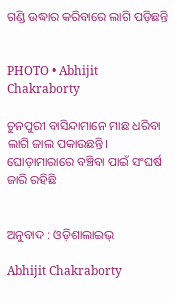ଗଣ୍ଡି ଉଦ୍ଧାର କରିବାରେ ଲାଗି ପଡ଼ିଛନ୍ତି


PHOTO • Abhijit Chakraborty

ଚୁନପୁରୀ ବାସିନ୍ଦାମାନେ ମାଛ ଧରିବା ଲାଗି ଜାଲ ପକାଉଛନ୍ତି। ଘୋଡ଼ାମାରାରେ ବଞ୍ଚିବା ପାଇଁ ସଂଘର୍ଷ ଜାରି ରହିଛି


ଅନୁବାଦ : ଓଡ଼ିଶାଲାଇଭ୍‍

Abhijit Chakraborty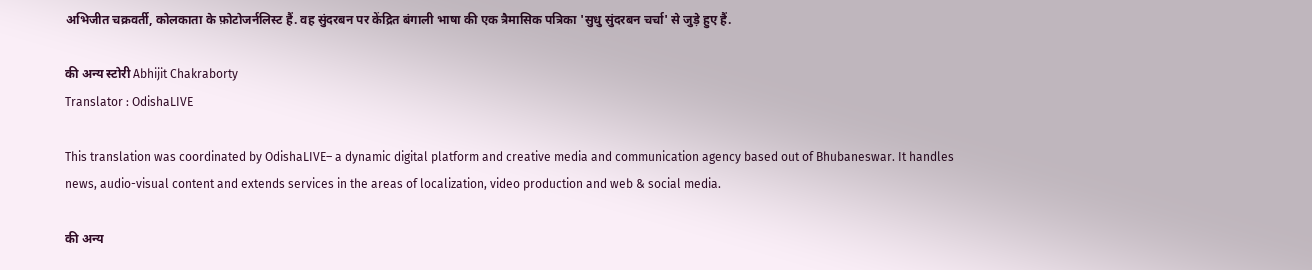अभिजीत चक्रवर्ती, कोलकाता के फ़ोटोजर्नलिस्ट हैं. वह सुंदरबन पर केंद्रित बंगाली भाषा की एक त्रैमासिक पत्रिका 'सुधु सुंदरबन चर्चा' से जुड़े हुए हैं.

की अन्य स्टोरी Abhijit Chakraborty
Translator : OdishaLIVE

This translation was coordinated by OdishaLIVE– a dynamic digital platform and creative media and communication agency based out of Bhubaneswar. It handles news, audio-visual content and extends services in the areas of localization, video production and web & social media.

की अन्य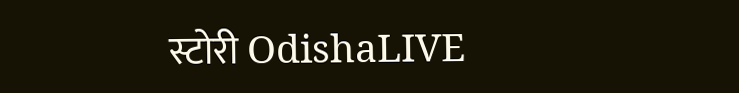स्टोरी OdishaLIVE